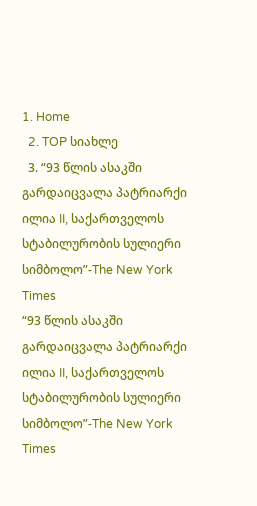1. Home
  2. TOP სიახლე
  3. “93 წლის ასაკში გარდაიცვალა პატრიარქი ილია II, საქართველოს სტაბილურობის სულიერი სიმბოლო”-The New York Times
“93 წლის ასაკში გარდაიცვალა პატრიარქი ილია II, საქართველოს სტაბილურობის სულიერი სიმბოლო”-The New York Times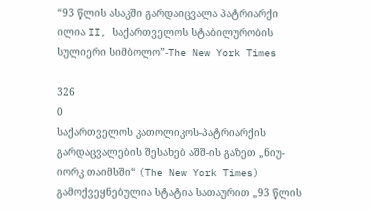“93 წლის ასაკში გარდაიცვალა პატრიარქი ილია II, საქართველოს სტაბილურობის სულიერი სიმბოლო”-The New York Times

326
0
საქართველოს კათოლიკოს-პატრიარქის გარდაცვალების შესახებ აშშ-ის გაზეთ „ნიუ-იორკ თაიმსში“ (The New York Times) გამოქვეყნებულია სტატია სათაურით „93 წლის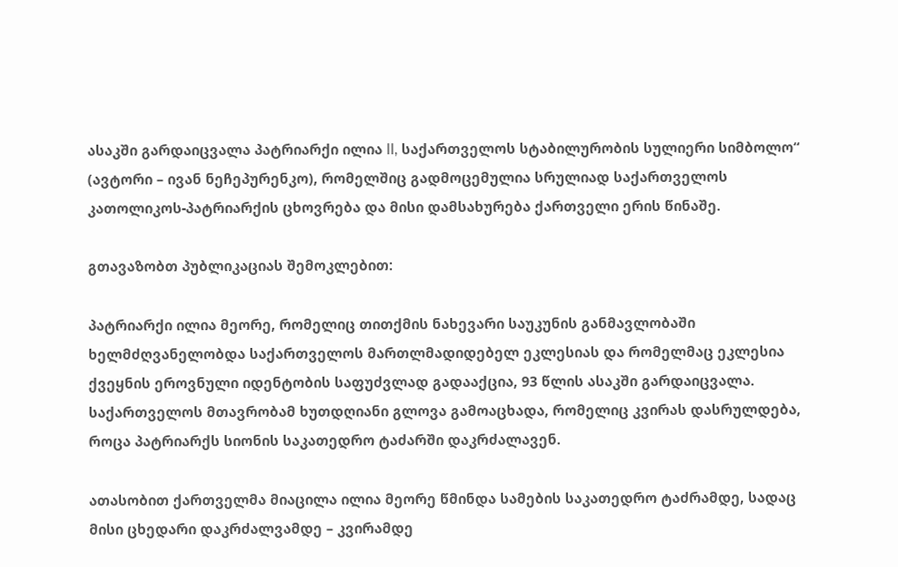ასაკში გარდაიცვალა პატრიარქი ილია II, საქართველოს სტაბილურობის სულიერი სიმბოლო“ (ავტორი – ივან ნეჩეპურენკო), რომელშიც გადმოცემულია სრულიად საქართველოს კათოლიკოს-პატრიარქის ცხოვრება და მისი დამსახურება ქართველი ერის წინაშე.

გთავაზობთ პუბლიკაციას შემოკლებით:

პატრიარქი ილია მეორე, რომელიც თითქმის ნახევარი საუკუნის განმავლობაში ხელმძღვანელობდა საქართველოს მართლმადიდებელ ეკლესიას და რომელმაც ეკლესია ქვეყნის ეროვნული იდენტობის საფუძვლად გადააქცია, 93 წლის ასაკში გარდაიცვალა. საქართველოს მთავრობამ ხუთდღიანი გლოვა გამოაცხადა, რომელიც კვირას დასრულდება, როცა პატრიარქს სიონის საკათედრო ტაძარში დაკრძალავენ.

ათასობით ქართველმა მიაცილა ილია მეორე წმინდა სამების საკათედრო ტაძრამდე, სადაც მისი ცხედარი დაკრძალვამდე – კვირამდე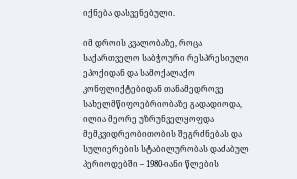იქნება დასვენებული.

იმ დროის კვალობაზე, როცა საქართველო საბჭოური რესპრესიული ეპოქიდან და სამოქალაქო კონფლიქტებიდან თანამედროვე სახელმწიფოებრიობაზე გადადიოდა, ილია მეორე უზრუნველყოფდა მემკვიდრეობითობის შეგრძნებას და სულიერების სტაბილურობას დაძაბულ პერიოდებში – 1980-იანი წლების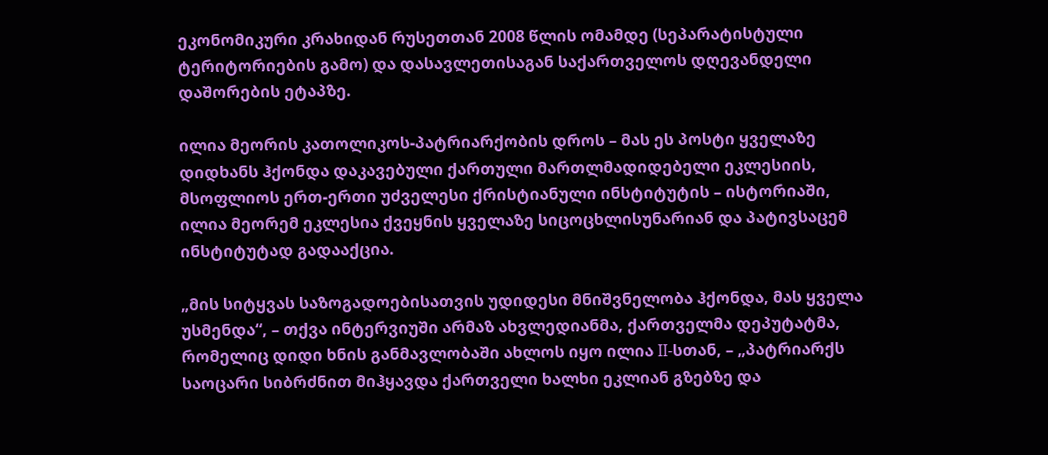ეკონომიკური კრახიდან რუსეთთან 2008 წლის ომამდე (სეპარატისტული ტერიტორიების გამო) და დასავლეთისაგან საქართველოს დღევანდელი დაშორების ეტაპზე.

ილია მეორის კათოლიკოს-პატრიარქობის დროს – მას ეს პოსტი ყველაზე დიდხანს ჰქონდა დაკავებული ქართული მართლმადიდებელი ეკლესიის, მსოფლიოს ერთ-ერთი უძველესი ქრისტიანული ინსტიტუტის – ისტორიაში, ილია მეორემ ეკლესია ქვეყნის ყველაზე სიცოცხლისუნარიან და პატივსაცემ ინსტიტუტად გადააქცია.

„მის სიტყვას საზოგადოებისათვის უდიდესი მნიშვნელობა ჰქონდა, მას ყველა უსმენდა“, – თქვა ინტერვიუში არმაზ ახვლედიანმა, ქართველმა დეპუტატმა, რომელიც დიდი ხნის განმავლობაში ახლოს იყო ილია II-სთან, – „პატრიარქს საოცარი სიბრძნით მიჰყავდა ქართველი ხალხი ეკლიან გზებზე და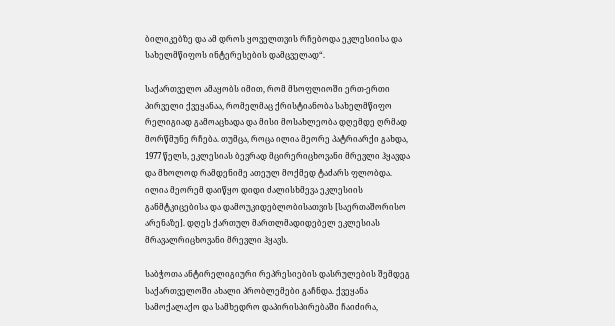ბილიკებზე და ამ დროს ყოველთვის რჩებოდა ეკლესიისა და სახელმწიფოს ინტერესების დამცველად“.

საქართველო ამაყობს იმით, რომ მსოფლიოში ერთ-ერთი პირველი ქვეყანაა, რომელმაც ქრისტიანობა სახელმწიფო რელიგიად გამოაცხადა და მისი მოსახლეობა დღემდე ღრმად მორწმუნე რჩება. თუმცა, როცა ილია მეორე პატრიარქი გახდა, 1977 წელს, ეკლესიას ბევრად მცირერიცხოვანი მრევლი ჰყავდა და მხოლოდ რამდენიმე ათეულ მოქმედ ტაძარს ფლობდა. ილია მეორემ დაიწყო დიდი ძალისხმევა ეკლესიის განმტკიცებისა და დამოუკიდებლობისათვის [საერთაშორისო არენაზე]. დღეს ქართულ მართლმადიდებელ ეკლესიას მრავალრიცხოვანი მრევლი ჰყავს.

საბჭოთა ანტირელიგიური რეპრესიების დასრულების შემდეგ საქართველოში ახალი პრობლემები გაჩნდა. ქვეყანა სამოქალაქო და სამხედრო დაპირისპირებაში ჩაიძირა,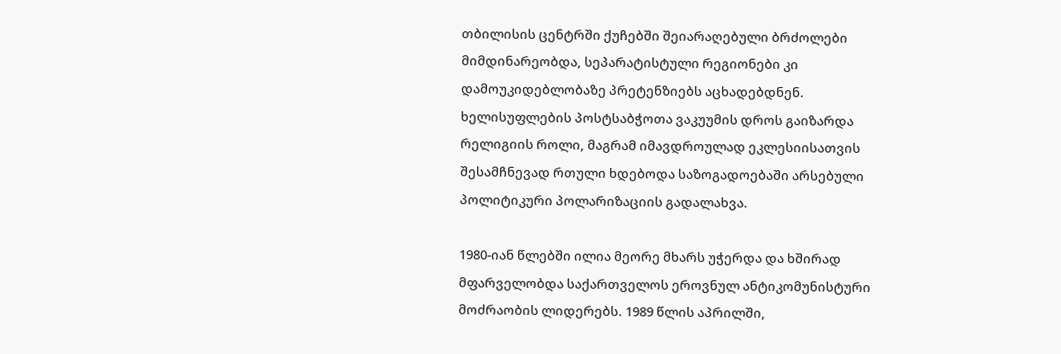თბილისის ცენტრში ქუჩებში შეიარაღებული ბრძოლები მიმდინარეობდა, სეპარატისტული რეგიონები კი დამოუკიდებლობაზე პრეტენზიებს აცხადებდნენ. ხელისუფლების პოსტსაბჭოთა ვაკუუმის დროს გაიზარდა რელიგიის როლი, მაგრამ იმავდროულად ეკლესიისათვის შესამჩნევად რთული ხდებოდა საზოგადოებაში არსებული პოლიტიკური პოლარიზაციის გადალახვა.

1980-იან წლებში ილია მეორე მხარს უჭერდა და ხშირად მფარველობდა საქართველოს ეროვნულ ანტიკომუნისტური მოძრაობის ლიდერებს. 1989 წლის აპრილში,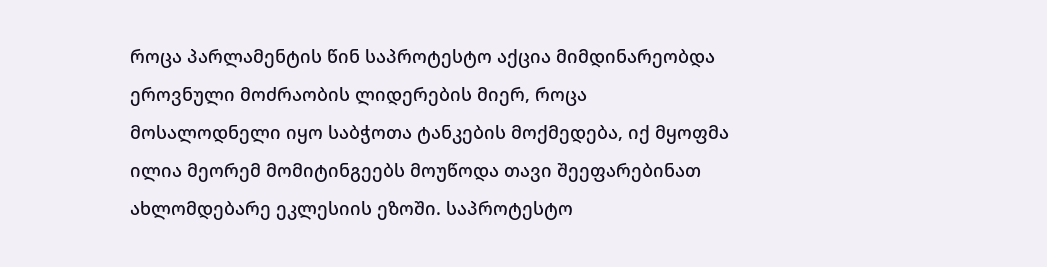როცა პარლამენტის წინ საპროტესტო აქცია მიმდინარეობდა ეროვნული მოძრაობის ლიდერების მიერ, როცა მოსალოდნელი იყო საბჭოთა ტანკების მოქმედება, იქ მყოფმა ილია მეორემ მომიტინგეებს მოუწოდა თავი შეეფარებინათ ახლომდებარე ეკლესიის ეზოში. საპროტესტო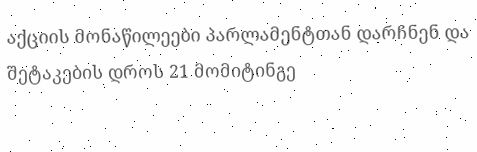აქციის მონაწილეები პარლამენტთან დარჩნენ და შეტაკების დროს 21 მომიტინგე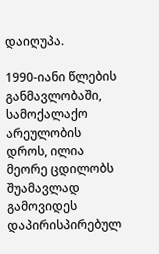დაიღუპა.

1990-იანი წლების განმავლობაში, სამოქალაქო არეულობის დროს, ილია მეორე ცდილობს შუამავლად გამოვიდეს დაპირისპირებულ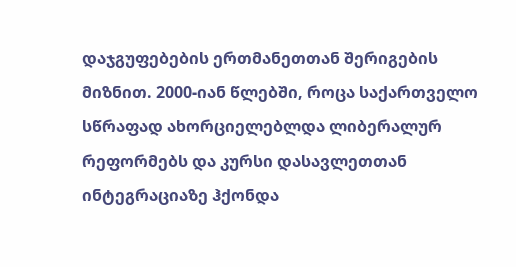დაჯგუფებების ერთმანეთთან შერიგების მიზნით. 2000-იან წლებში, როცა საქართველო სწრაფად ახორციელებლდა ლიბერალურ რეფორმებს და კურსი დასავლეთთან ინტეგრაციაზე ჰქონდა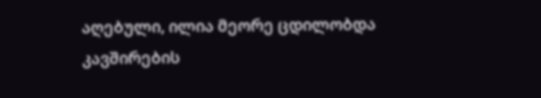აღებული, ილია მეორე ცდილობდა კავშირების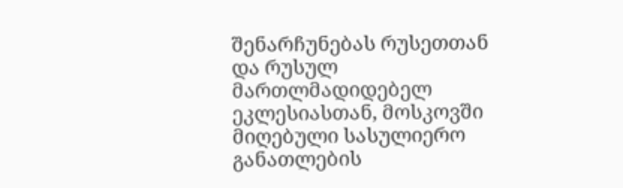შენარჩუნებას რუსეთთან და რუსულ მართლმადიდებელ ეკლესიასთან, მოსკოვში მიღებული სასულიერო განათლების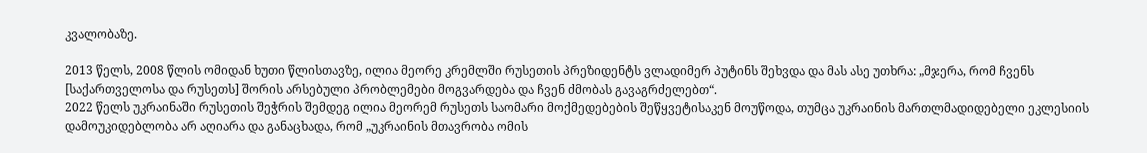კვალობაზე.

2013 წელს, 2008 წლის ომიდან ხუთი წლისთავზე, ილია მეორე კრემლში რუსეთის პრეზიდენტს ვლადიმერ პუტინს შეხვდა და მას ასე უთხრა: „მჯერა, რომ ჩვენს [საქართველოსა და რუსეთს] შორის არსებული პრობლემები მოგვარდება და ჩვენ ძმობას გავაგრძელებთ“.
2022 წელს უკრაინაში რუსეთის შეჭრის შემდეგ ილია მეორემ რუსეთს საომარი მოქმედებების შეწყვეტისაკენ მოუწოდა, თუმცა უკრაინის მართლმადიდებელი ეკლესიის დამოუკიდებლობა არ აღიარა და განაცხადა, რომ „უკრაინის მთავრობა ომის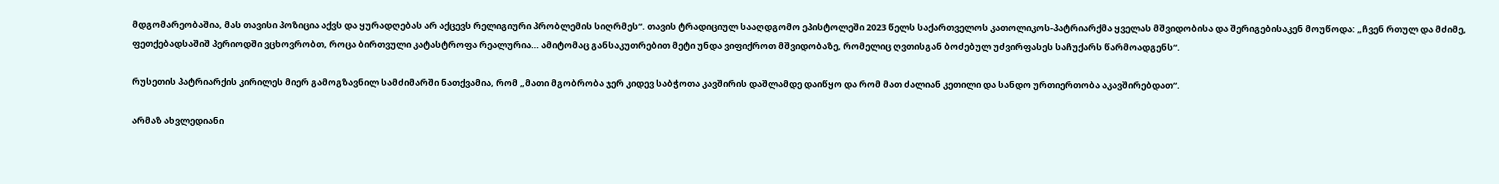მდგომარეობაშია, მას თავისი პოზიცია აქვს და ყურადღებას არ აქცევს რელიგიური პრობლემის სიღრმეს“. თავის ტრადიციულ სააღდგომო ეპისტოლეში 2023 წელს საქართველოს კათოლიკოს-პატრიარქმა ყველას მშვიდობისა და შერიგებისაკენ მოუწოდა: „ჩვენ რთულ და მძიმე, ფეთქებადსაშიშ პერიოდში ვცხოვრობთ, როცა ბირთვული კატასტროფა რეალურია… ამიტომაც განსაკუთრებით მეტი უნდა ვიფიქროთ მშვიდობაზე, რომელიც ღვთისგან ბოძებულ უძვირფასეს საჩუქარს წარმოადგენს“.

რუსეთის პატრიარქის კირილეს მიერ გამოგზავნილ სამძიმარში ნათქვამია, რომ „მათი მგობრობა ჯერ კიდევ საბჭოთა კავშირის დაშლამდე დაიწყო და რომ მათ ძალიან კეთილი და სანდო ურთიერთობა აკავშირებდათ“.

არმაზ ახვლედიანი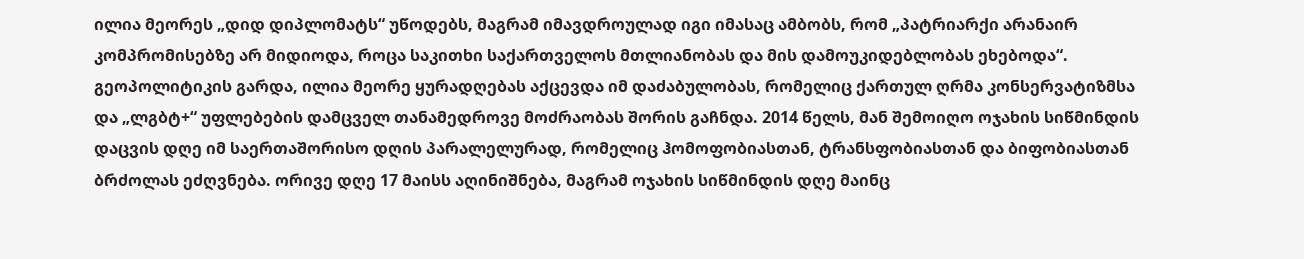ილია მეორეს „დიდ დიპლომატს“ უწოდებს, მაგრამ იმავდროულად იგი იმასაც ამბობს, რომ „პატრიარქი არანაირ კომპრომისებზე არ მიდიოდა, როცა საკითხი საქართველოს მთლიანობას და მის დამოუკიდებლობას ეხებოდა“.
გეოპოლიტიკის გარდა, ილია მეორე ყურადღებას აქცევდა იმ დაძაბულობას, რომელიც ქართულ ღრმა კონსერვატიზმსა და „ლგბტ+“ უფლებების დამცველ თანამედროვე მოძრაობას შორის გაჩნდა. 2014 წელს, მან შემოიღო ოჯახის სიწმინდის დაცვის დღე იმ საერთაშორისო დღის პარალელურად, რომელიც ჰომოფობიასთან, ტრანსფობიასთან და ბიფობიასთან ბრძოლას ეძღვნება. ორივე დღე 17 მაისს აღინიშნება, მაგრამ ოჯახის სიწმინდის დღე მაინც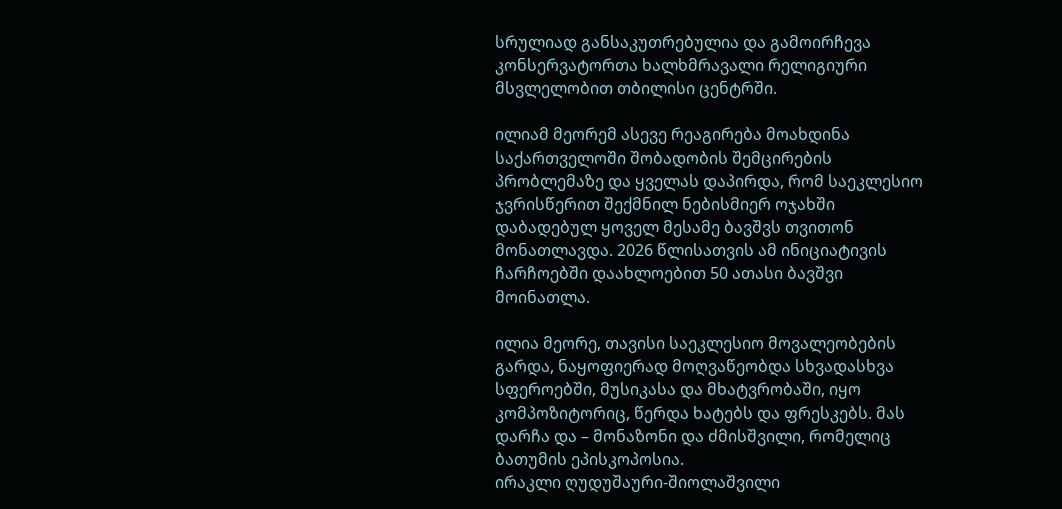სრულიად განსაკუთრებულია და გამოირჩევა კონსერვატორთა ხალხმრავალი რელიგიური მსვლელობით თბილისი ცენტრში.

ილიამ მეორემ ასევე რეაგირება მოახდინა საქართველოში შობადობის შემცირების პრობლემაზე და ყველას დაპირდა, რომ საეკლესიო ჯვრისწერით შექმნილ ნებისმიერ ოჯახში დაბადებულ ყოველ მესამე ბავშვს თვითონ მონათლავდა. 2026 წლისათვის ამ ინიციატივის ჩარჩოებში დაახლოებით 50 ათასი ბავშვი მოინათლა.

ილია მეორე, თავისი საეკლესიო მოვალეობების გარდა, ნაყოფიერად მოღვაწეობდა სხვადასხვა სფეროებში, მუსიკასა და მხატვრობაში, იყო კომპოზიტორიც, წერდა ხატებს და ფრესკებს. მას დარჩა და – მონაზონი და ძმისშვილი, რომელიც ბათუმის ეპისკოპოსია.
ირაკლი ღუდუშაური-შიოლაშვილი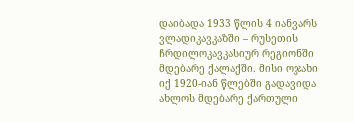დაიბადა 1933 წლის 4 იანვარს ვლადიკავკაზში – რუსეთის ჩრდილოკავკასიურ რეგიონში მდებარე ქალაქში. მისი ოჯახი იქ 1920-იან წლებში გადავიდა ახლოს მდებარე ქართული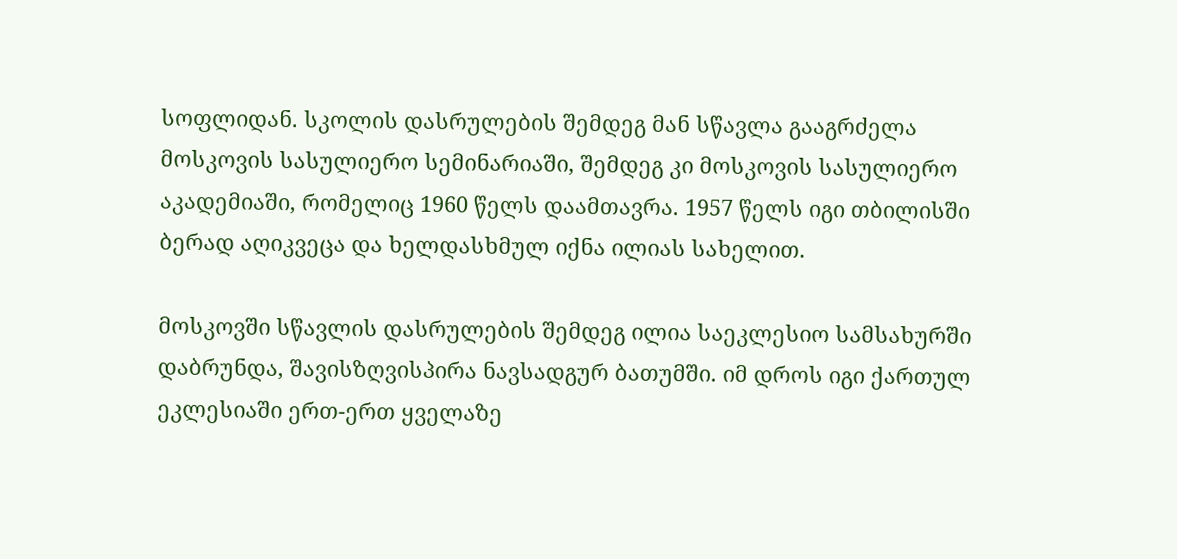სოფლიდან. სკოლის დასრულების შემდეგ მან სწავლა გააგრძელა მოსკოვის სასულიერო სემინარიაში, შემდეგ კი მოსკოვის სასულიერო აკადემიაში, რომელიც 1960 წელს დაამთავრა. 1957 წელს იგი თბილისში ბერად აღიკვეცა და ხელდასხმულ იქნა ილიას სახელით.

მოსკოვში სწავლის დასრულების შემდეგ ილია საეკლესიო სამსახურში დაბრუნდა, შავისზღვისპირა ნავსადგურ ბათუმში. იმ დროს იგი ქართულ ეკლესიაში ერთ-ერთ ყველაზე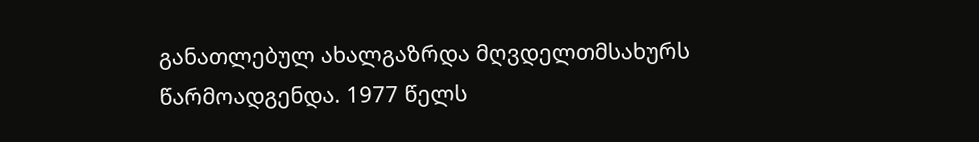განათლებულ ახალგაზრდა მღვდელთმსახურს წარმოადგენდა. 1977 წელს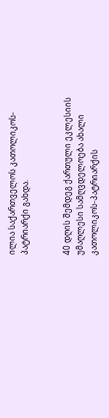ილია საქართველოს კათოლიკოს-პატრიარქი გახდა.


40 დღის შემდეგ ქართული ეკლესიის უმაღლესი სამღვდელოება ახალი კათოლიკოს-პატრიარქის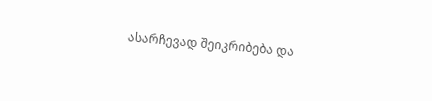ასარჩევად შეიკრიბება და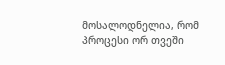მოსალოდნელია, რომ პროცესი ორ თვეში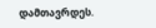დამთავრდეს.